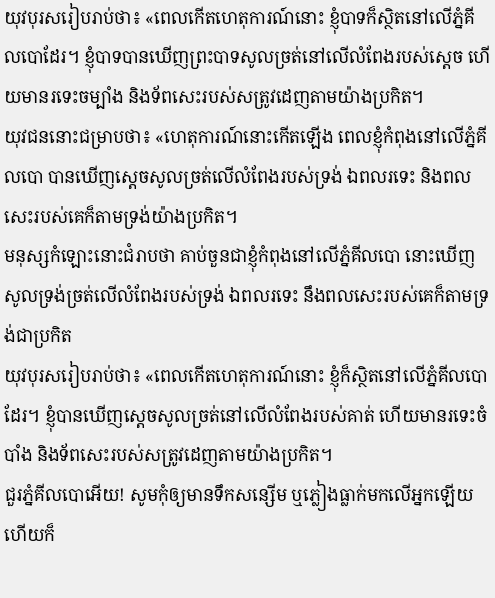យុវបុរសរៀបរាប់ថា៖ «ពេលកើតហេតុការណ៍នោះ ខ្ញុំបាទក៏ស្ថិតនៅលើភ្នំគីលបោដែរ។ ខ្ញុំបាទបានឃើញព្រះបាទសូលច្រត់នៅលើលំពែងរបស់ស្ដេច ហើយមានរទេះចម្បាំង និងទ័ពសេះរបស់សត្រូវដេញតាមយ៉ាងប្រកិត។
យុវជននោះជម្រាបថា៖ «ហេតុការណ៍នោះកើតឡើង ពេលខ្ញុំកំពុងនៅលើភ្នំគីលបោ បានឃើញស្ដេចសូលច្រត់លើលំពែងរបស់ទ្រង់ ឯពលរទេះ និងពលសេះរបស់គេក៏តាមទ្រង់យ៉ាងប្រកិត។
មនុស្សកំឡោះនោះជំរាបថា គាប់ចួនជាខ្ញុំកំពុងនៅលើភ្នំគីលបោ នោះឃើញសូលទ្រង់ច្រត់លើលំពែងរបស់ទ្រង់ ឯពលរទេះ នឹងពលសេះរបស់គេក៏តាមទ្រង់ជាប្រកិត
យុវបុរសរៀបរាប់ថា៖ «ពេលកើតហេតុការណ៍នោះ ខ្ញុំក៏ស្ថិតនៅលើភ្នំគីលបោដែរ។ ខ្ញុំបានឃើញស្តេចសូលច្រត់នៅលើលំពែងរបស់គាត់ ហើយមានរទេះចំបាំង និងទ័ពសេះរបស់សត្រូវដេញតាមយ៉ាងប្រកិត។
ជួរភ្នំគីលបោអើយ! សូមកុំឲ្យមានទឹកសន្សើម ឬភ្លៀងធ្លាក់មកលើអ្នកឡើយ ហើយក៏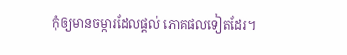កុំឲ្យមានចម្ការដែលផ្ដល់ ភោគផលទៀតដែរ។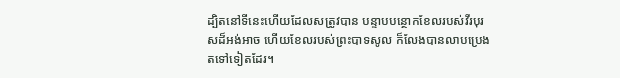ដ្បិតនៅទីនេះហើយដែលសត្រូវបាន បន្ទាបបន្ថោកខែលរបស់វីរបុរសដ៏អង់អាច ហើយខែលរបស់ព្រះបាទសូល ក៏លែងបានលាបប្រេងតទៅទៀតដែរ។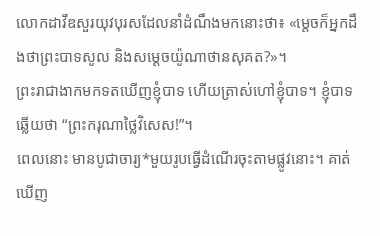លោកដាវីឌសួរយុវបុរសដែលនាំដំណឹងមកនោះថា៖ «ម្ដេចក៏អ្នកដឹងថាព្រះបាទសូល និងសម្ដេចយ៉ូណាថានសុគត?»។
ព្រះរាជាងាកមកទតឃើញខ្ញុំបាទ ហើយត្រាស់ហៅខ្ញុំបាទ។ ខ្ញុំបាទឆ្លើយថា “ព្រះករុណាថ្លៃវិសេស!”។
ពេលនោះ មានបូជាចារ្យ*មួយរូបធ្វើដំណើរចុះតាមផ្លូវនោះ។ គាត់ឃើញ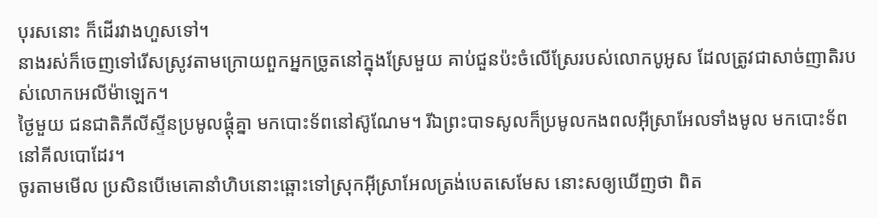បុរសនោះ ក៏ដើរវាងហួសទៅ។
នាងរស់ក៏ចេញទៅរើសស្រូវតាមក្រោយពួកអ្នកច្រូតនៅក្នុងស្រែមួយ គាប់ជួនប៉ះចំលើស្រែរបស់លោកបូអូស ដែលត្រូវជាសាច់ញាតិរបស់លោកអេលីម៉ាឡេក។
ថ្ងៃមួយ ជនជាតិភីលីស្ទីនប្រមូលផ្ដុំគ្នា មកបោះទ័ពនៅស៊ូណែម។ រីឯព្រះបាទសូលក៏ប្រមូលកងពលអ៊ីស្រាអែលទាំងមូល មកបោះទ័ពនៅគីលបោដែរ។
ចូរតាមមើល ប្រសិនបើមេគោនាំហិបនោះឆ្ពោះទៅស្រុកអ៊ីស្រាអែលត្រង់បេតសេមែស នោះសឲ្យឃើញថា ពិត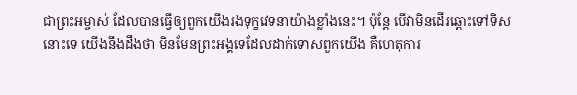ជាព្រះអម្ចាស់ ដែលបានធ្វើឲ្យពួកយើងរងទុក្ខវេទនាយ៉ាងខ្លាំងនេះ។ ប៉ុន្តែ បើវាមិនដើរឆ្ពោះទៅទិសនោះទេ យើងនឹងដឹងថា មិនមែនព្រះអង្គទេដែលដាក់ទោសពួកយើង គឺហេតុការ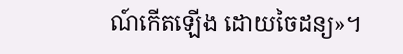ណ៍កើតឡើង ដោយចៃដន្យ»។